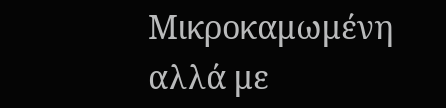Μικροκαμωμένη αλλά με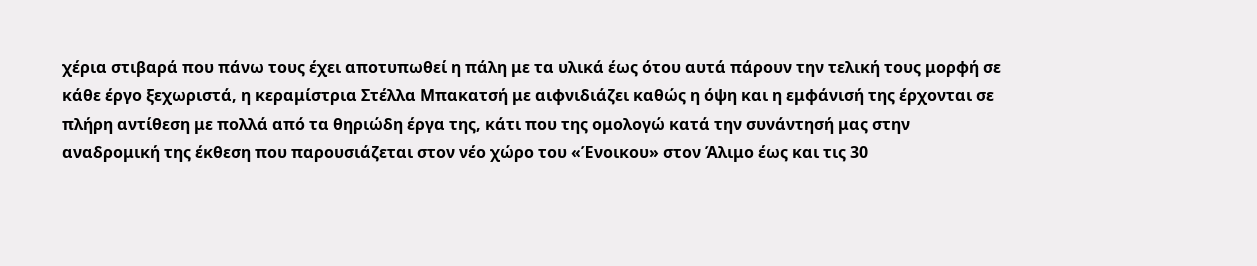χέρια στιβαρά που πάνω τους έχει αποτυπωθεί η πάλη με τα υλικά έως ότου αυτά πάρουν την τελική τους μορφή σε κάθε έργο ξεχωριστά, η κεραμίστρια Στέλλα Μπακατσή με αιφνιδιάζει καθώς η όψη και η εμφάνισή της έρχονται σε πλήρη αντίθεση με πολλά από τα θηριώδη έργα της, κάτι που της ομολογώ κατά την συνάντησή μας στην αναδρομική της έκθεση που παρουσιάζεται στον νέο χώρο του «Ένοικου» στον Άλιμο έως και τις 30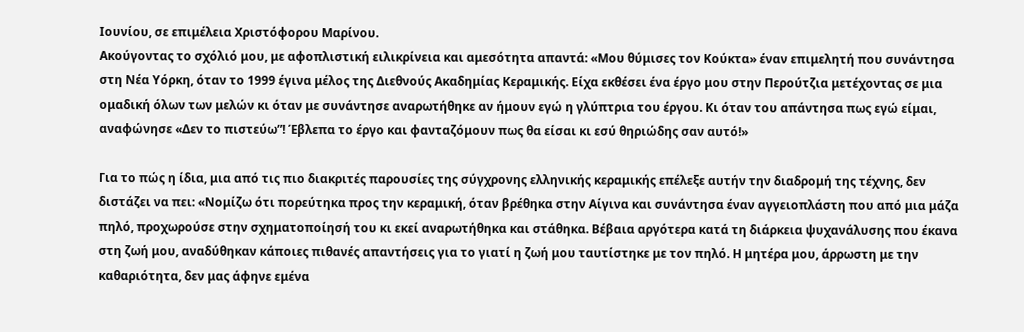Ιουνίου, σε επιμέλεια Χριστόφορου Μαρίνου.
Ακούγοντας το σχόλιό μου, με αφοπλιστική ειλικρίνεια και αμεσότητα απαντά: «Μου θύμισες τον Κούκτα» έναν επιμελητή που συνάντησα στη Νέα Υόρκη, όταν το 1999 έγινα μέλος της Διεθνούς Ακαδημίας Κεραμικής. Είχα εκθέσει ένα έργο μου στην Περούτζια μετέχοντας σε μια ομαδική όλων των μελών κι όταν με συνάντησε αναρωτήθηκε αν ήμουν εγώ η γλύπτρια του έργου. Κι όταν του απάντησα πως εγώ είμαι, αναφώνησε «Δεν το πιστεύω”! Έβλεπα το έργο και φανταζόμουν πως θα είσαι κι εσύ θηριώδης σαν αυτό!»

Για το πώς η ίδια, μια από τις πιο διακριτές παρουσίες της σύγχρονης ελληνικής κεραμικής επέλεξε αυτήν την διαδρομή της τέχνης, δεν διστάζει να πει: «Νομίζω ότι πορεύτηκα προς την κεραμική, όταν βρέθηκα στην Αίγινα και συνάντησα έναν αγγειοπλάστη που από μια μάζα πηλό, προχωρούσε στην σχηματοποίησή του κι εκεί αναρωτήθηκα και στάθηκα. Βέβαια αργότερα κατά τη διάρκεια ψυχανάλυσης που έκανα στη ζωή μου, αναδύθηκαν κάποιες πιθανές απαντήσεις για το γιατί η ζωή μου ταυτίστηκε με τον πηλό. Η μητέρα μου, άρρωστη με την καθαριότητα, δεν μας άφηνε εμένα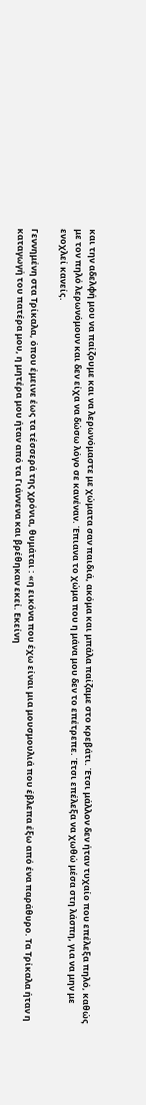και την αδελφή μου να παίζουμε και να λερωνόμαστε με χώματα σαν παιδιά, ακόμα και μπάλα παίζαμε στο κρεβάτι. Έτσι μάλλον δεν ήταν τυχαίο που επέλεξα πηλό, καθώς με τον πηλό λερωνόμουν και δεν είχα να δώσω λόγο σε κανέναν. Έπιανα το χώμα που η μάνα μου δεν το επέτρεπε. Έτσι επέλεξα να χωθώ μέσα στη λάσπη, για να μην με ενοχλεί κανείς.

Γεννημένη στα Τρίκαλα, όπου έμεινε έως τα τέσσερά της χρόνια, θυμάται : «η εικόνα που έχω είναι μια μουσμουλιά που έβλεπα έξω από ένα παράθυρο. Τα Τρίκαλα ήταν η καταγωγή του πατέρα μου, η μητέρα μου ήταν από τα Γιάννενα και βρέθηκαν εκεί. Εκείνη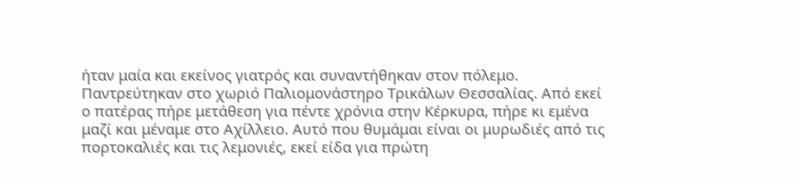ήταν μαία και εκείνος γιατρός και συναντήθηκαν στον πόλεμο. Παντρεύτηκαν στο χωριό Παλιομονάστηρο Τρικάλων Θεσσαλίας. Από εκεί ο πατέρας πήρε μετάθεση για πέντε χρόνια στην Κέρκυρα, πήρε κι εμένα μαζί και μέναμε στο Αχίλλειο. Αυτό που θυμάμαι είναι οι μυρωδιές από τις πορτοκαλιές και τις λεμονιές, εκεί είδα για πρώτη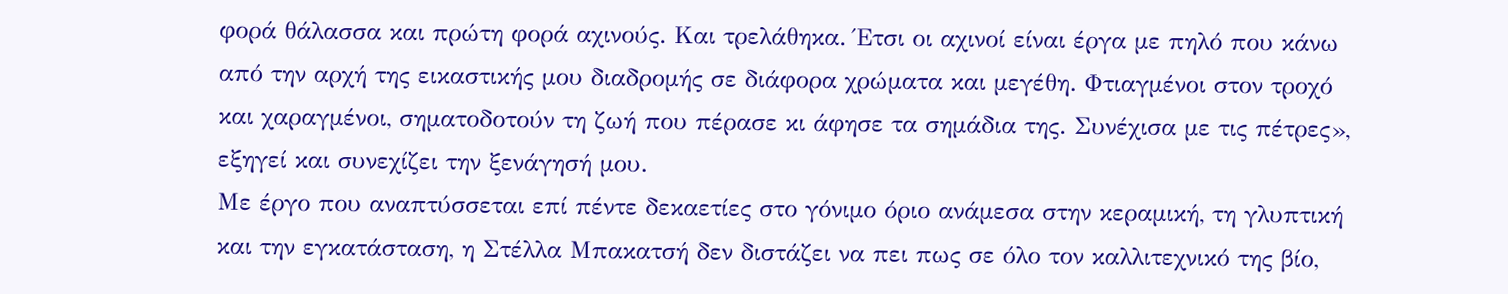φορά θάλασσα και πρώτη φορά αχινούς. Και τρελάθηκα. Έτσι οι αχινοί είναι έργα με πηλό που κάνω από την αρχή της εικαστικής μου διαδρομής σε διάφορα χρώματα και μεγέθη. Φτιαγμένοι στον τροχό και χαραγμένοι, σηματοδοτούν τη ζωή που πέρασε κι άφησε τα σημάδια της. Συνέχισα με τις πέτρες», εξηγεί και συνεχίζει την ξενάγησή μου.
Με έργο που αναπτύσσεται επί πέντε δεκαετίες στο γόνιμο όριο ανάμεσα στην κεραμική, τη γλυπτική και την εγκατάσταση, η Στέλλα Μπακατσή δεν διστάζει να πει πως σε όλο τον καλλιτεχνικό της βίο,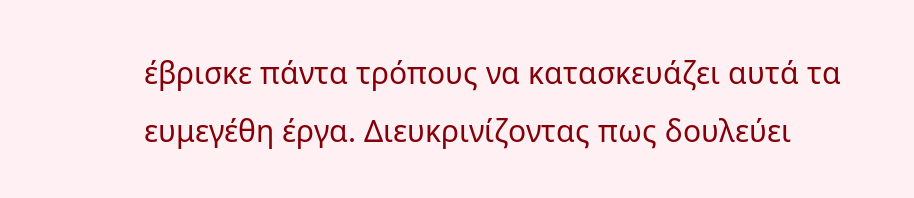έβρισκε πάντα τρόπους να κατασκευάζει αυτά τα ευμεγέθη έργα. Διευκρινίζοντας πως δουλεύει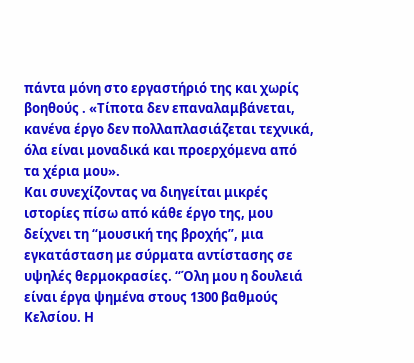πάντα μόνη στο εργαστήριό της και χωρίς βοηθούς . «Τίποτα δεν επαναλαμβάνεται, κανένα έργο δεν πολλαπλασιάζεται τεχνικά, όλα είναι μοναδικά και προερχόμενα από τα χέρια μου».
Και συνεχίζοντας να διηγείται μικρές ιστορίες πίσω από κάθε έργο της, μου δείχνει τη “μουσική της βροχής”, μια εγκατάσταση με σύρματα αντίστασης σε υψηλές θερμοκρασίες. “Όλη μου η δουλειά είναι έργα ψημένα στους 1300 βαθμούς Κελσίου. Η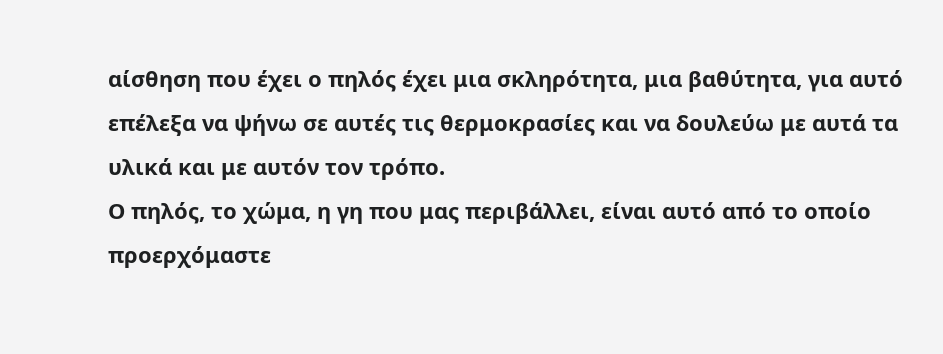αίσθηση που έχει ο πηλός έχει μια σκληρότητα, μια βαθύτητα, για αυτό επέλεξα να ψήνω σε αυτές τις θερμοκρασίες και να δουλεύω με αυτά τα υλικά και με αυτόν τον τρόπο.
Ο πηλός, το χώμα, η γη που μας περιβάλλει, είναι αυτό από το οποίο προερχόμαστε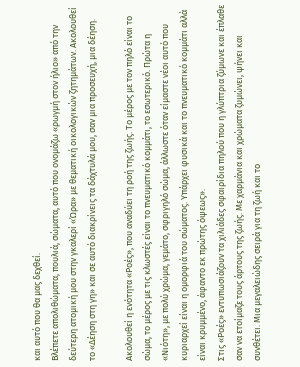και αυτό που θα μας δεχθεί.
Βλέπετε απολιθώματα, πουλιά, σώματα, αυτό που ονομάζω «ρωγμή στον ήλιο» από την δεύτερη ατομική μου στην γκαλερί «Ώρα» με θεματική οικολογικών ζητημάτων. Ακολουθεί το «Δέηση στη γη» και σε αυτό διακρίνεις τα δάχτυλά μου, σαν μια προσευχή, μια δέηση.

Ακολουθεί η ενότητα «Ροές», που αναδύει τη ροή της ζωής. Το μέρος με τον πηλό είναι το σώμα, το μέρος με τις κλωστές είναι το πνευματικό κομμάτι, το εσωτερικό. Πρώτα η «Νιότη», με πολύ χρώμα, γεμάτο, σφριγηλό σώμα, άλλωστε όταν είμαστε νέοι αυτό που κυριαρχεί είναι η ομορφιά του σώματος. Υπάρχει φυσικά και το πνευματικό κομμάτι αλλά είναι κρυμμένο, άφαντο εκ πρώτης όψεως».
Στις «Ροές» εντυπωσιάζουν τα χιλιάδες σφαιρίδια πηλού που η γλύπτρια ζύμωνε και έπλαθε σαν να ετοίμαζε τους άρτους της ζωής. Με χαρμάνια και χρώματα ζυμώνει, ψήνει και συνθέτει. Μια μεγαλειώδης σειρά για τη ζωή και το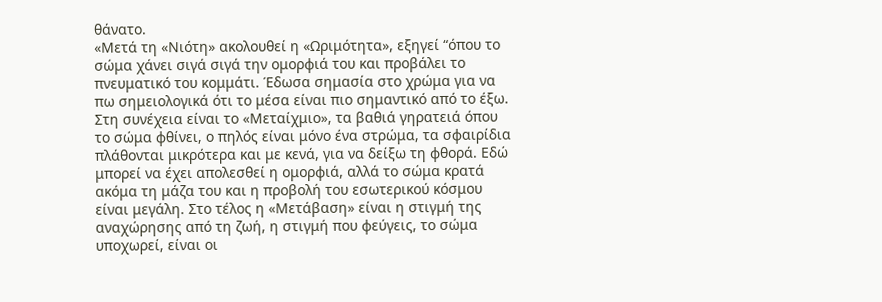θάνατο.
«Μετά τη «Νιότη» ακολουθεί η «Ωριμότητα», εξηγεί “όπου το σώμα χάνει σιγά σιγά την ομορφιά του και προβάλει το πνευματικό του κομμάτι. Έδωσα σημασία στο χρώμα για να πω σημειολογικά ότι το μέσα είναι πιο σημαντικό από το έξω. Στη συνέχεια είναι το «Μεταίχμιο», τα βαθιά γηρατειά όπου το σώμα φθίνει, ο πηλός είναι μόνο ένα στρώμα, τα σφαιρίδια πλάθονται μικρότερα και με κενά, για να δείξω τη φθορά. Εδώ μπορεί να έχει απολεσθεί η ομορφιά, αλλά το σώμα κρατά ακόμα τη μάζα του και η προβολή του εσωτερικού κόσμου είναι μεγάλη. Στο τέλος η «Μετάβαση» είναι η στιγμή της αναχώρησης από τη ζωή, η στιγμή που φεύγεις, το σώμα υποχωρεί, είναι οι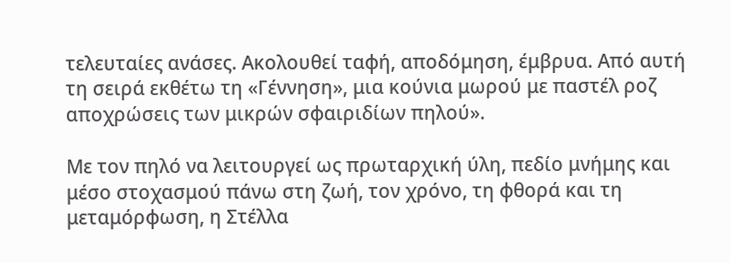τελευταίες ανάσες. Ακολουθεί ταφή, αποδόμηση, έμβρυα. Από αυτή τη σειρά εκθέτω τη «Γέννηση», μια κούνια μωρού με παστέλ ροζ αποχρώσεις των μικρών σφαιριδίων πηλού».

Με τον πηλό να λειτουργεί ως πρωταρχική ύλη, πεδίο μνήμης και μέσο στοχασμού πάνω στη ζωή, τον χρόνο, τη φθορά και τη μεταμόρφωση, η Στέλλα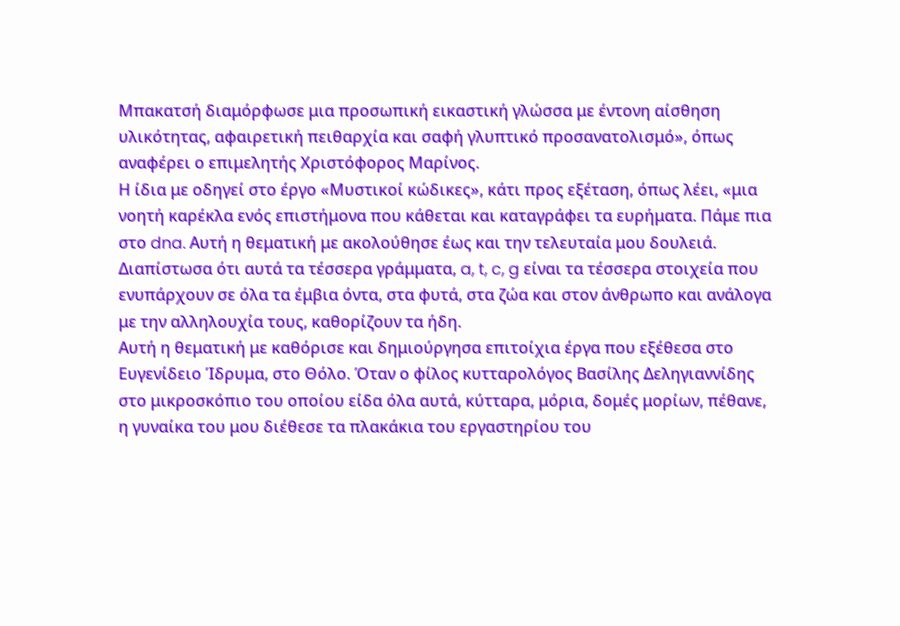Μπακατσή διαμόρφωσε μια προσωπική εικαστική γλώσσα με έντονη αίσθηση υλικότητας, αφαιρετική πειθαρχία και σαφή γλυπτικό προσανατολισμό», όπως αναφέρει ο επιμελητής Χριστόφορος Μαρίνος.
Η ίδια με οδηγεί στο έργο «Μυστικοί κώδικες», κάτι προς εξέταση, όπως λέει, «μια νοητή καρέκλα ενός επιστήμονα που κάθεται και καταγράφει τα ευρήματα. Πάμε πια στο dna. Αυτή η θεματική με ακολούθησε έως και την τελευταία μου δουλειά. Διαπίστωσα ότι αυτά τα τέσσερα γράμματα, a, t, c, g είναι τα τέσσερα στοιχεία που ενυπάρχουν σε όλα τα έμβια όντα, στα φυτά, στα ζώα και στον άνθρωπο και ανάλογα με την αλληλουχία τους, καθορίζουν τα ήδη.
Αυτή η θεματική με καθόρισε και δημιούργησα επιτοίχια έργα που εξέθεσα στο Ευγενίδειο Ίδρυμα, στο Θόλο. Όταν ο φίλος κυτταρολόγος Βασίλης Δεληγιαννίδης στο μικροσκόπιο του οποίου είδα όλα αυτά, κύτταρα, μόρια, δομές μορίων, πέθανε, η γυναίκα του μου διέθεσε τα πλακάκια του εργαστηρίου του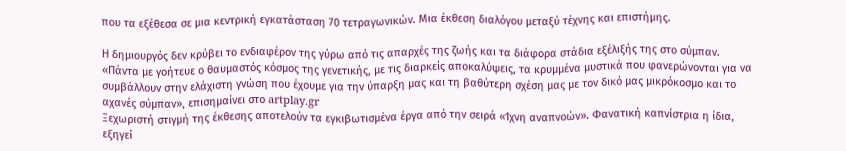που τα εξέθεσα σε μια κεντρική εγκατάσταση 70 τετραγωνικών. Μια έκθεση διαλόγου μεταξύ τέχνης και επιστήμης.

Η δημιουργός δεν κρύβει το ενδιαφέρον της γύρω από τις απαρχές της ζωής και τα διάφορα στάδια εξέλιξής της στο σύμπαν.
«Πάντα με γοήτευε ο θαυμαστός κόσμος της γενετικής, με τις διαρκείς αποκαλύψεις, τα κρυμμένα μυστικά που φανερώνονται για να συμβάλλουν στην ελάχιστη γνώση που έχουμε για την ύπαρξη μας και τη βαθύτερη σχέση μας με τον δικό μας μικρόκοσμο και το αχανές σύμπαν», επισημαίνει στο artplay.gr
Ξεχωριστή στιγμή της έκθεσης αποτελούν τα εγκιβωτισμένα έργα από την σειρά «Ίχνη αναπνοών». Φανατική καπνίστρια η ίδια, εξηγεί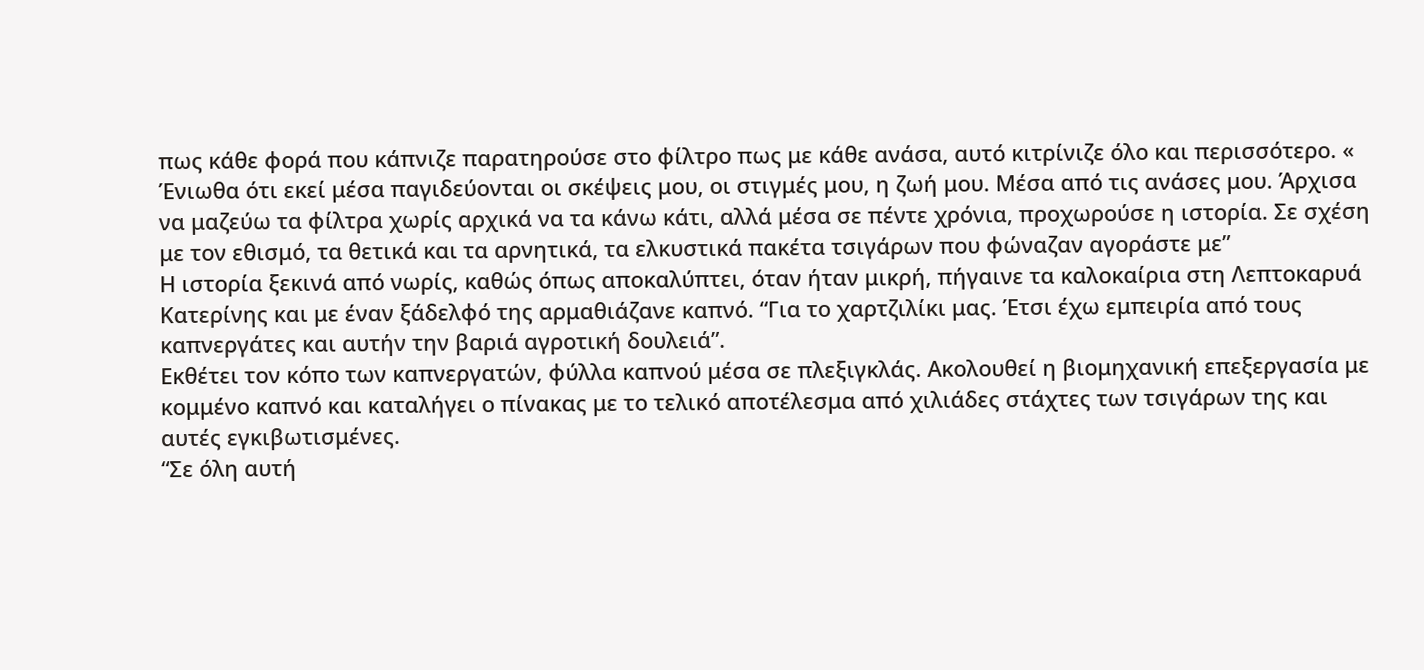πως κάθε φορά που κάπνιζε παρατηρούσε στο φίλτρο πως με κάθε ανάσα, αυτό κιτρίνιζε όλο και περισσότερο. « Ένιωθα ότι εκεί μέσα παγιδεύονται οι σκέψεις μου, οι στιγμές μου, η ζωή μου. Μέσα από τις ανάσες μου. Άρχισα να μαζεύω τα φίλτρα χωρίς αρχικά να τα κάνω κάτι, αλλά μέσα σε πέντε χρόνια, προχωρούσε η ιστορία. Σε σχέση με τον εθισμό, τα θετικά και τα αρνητικά, τα ελκυστικά πακέτα τσιγάρων που φώναζαν αγοράστε με”
Η ιστορία ξεκινά από νωρίς, καθώς όπως αποκαλύπτει, όταν ήταν μικρή, πήγαινε τα καλοκαίρια στη Λεπτοκαρυά Κατερίνης και με έναν ξάδελφό της αρμαθιάζανε καπνό. “Για το χαρτζιλίκι μας. Έτσι έχω εμπειρία από τους καπνεργάτες και αυτήν την βαριά αγροτική δουλειά”.
Εκθέτει τον κόπο των καπνεργατών, φύλλα καπνού μέσα σε πλεξιγκλάς. Ακολουθεί η βιομηχανική επεξεργασία με κομμένο καπνό και καταλήγει ο πίνακας με το τελικό αποτέλεσμα από χιλιάδες στάχτες των τσιγάρων της και αυτές εγκιβωτισμένες.
“Σε όλη αυτή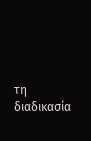τη διαδικασία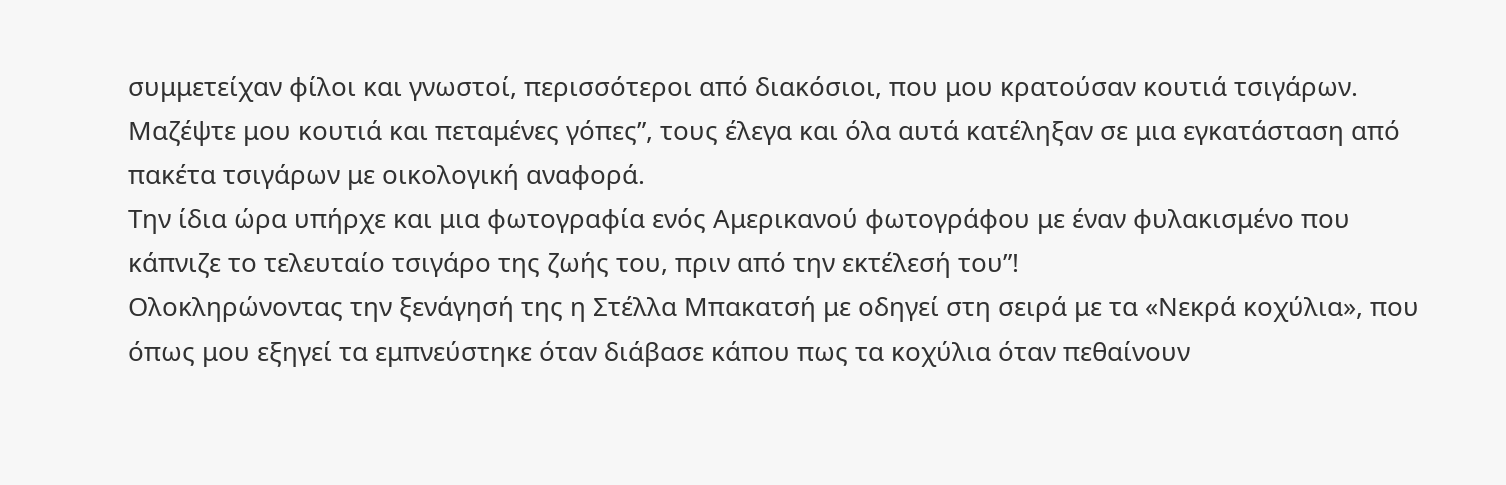συμμετείχαν φίλοι και γνωστοί, περισσότεροι από διακόσιοι, που μου κρατούσαν κουτιά τσιγάρων. Μαζέψτε μου κουτιά και πεταμένες γόπες”, τους έλεγα και όλα αυτά κατέληξαν σε μια εγκατάσταση από πακέτα τσιγάρων με οικολογική αναφορά.
Την ίδια ώρα υπήρχε και μια φωτογραφία ενός Αμερικανού φωτογράφου με έναν φυλακισμένο που κάπνιζε το τελευταίο τσιγάρο της ζωής του, πριν από την εκτέλεσή του”!
Ολοκληρώνοντας την ξενάγησή της η Στέλλα Μπακατσή με οδηγεί στη σειρά με τα «Νεκρά κοχύλια», που όπως μου εξηγεί τα εμπνεύστηκε όταν διάβασε κάπου πως τα κοχύλια όταν πεθαίνουν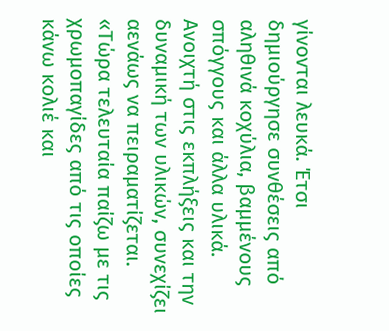γίνονται λευκά. Έτσι δημιούργησε συνθέσεις από αληθινά κοχύλια, βαμμένους σπόγγους και άλλα υλικά.
Ανοιχτή στις εκπλήξεις και την δυναμική των υλικών, συνεχίζει αενάως να πειραματίζεται.
«Τώρα τελευταία παίζω με τις χρωμοπαγίδες από τις οποίες κάνω κολιέ και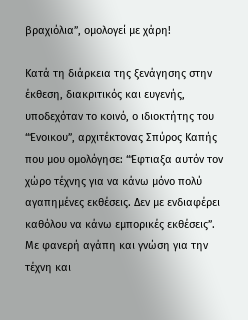βραχιόλια”, ομολογεί με χάρη!

Κατά τη διάρκεια της ξενάγησης στην έκθεση, διακριτικός και ευγενής, υποδεχόταν το κοινό, ο ιδιοκτήτης του “Ένοικου”, αρχιτέκτονας Σπύρος Καπής που μου ομολόγησε: “Έφτιαξα αυτόν τον χώρο τέχνης για να κάνω μόνο πολύ αγαπημένες εκθέσεις. Δεν με ενδιαφέρει καθόλου να κάνω εμπορικές εκθέσεις”.
Με φανερή αγάπη και γνώση για την τέχνη και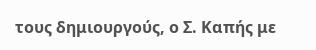τους δημιουργούς, ο Σ. Καπής με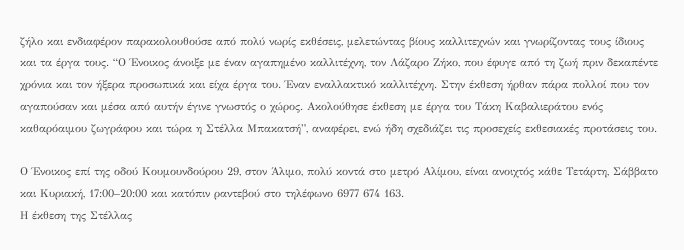ζήλο και ενδιαφέρον παρακολουθούσε από πολύ νωρίς εκθέσεις, μελετώντας βίους καλλιτεχνών και γνωρίζοντας τους ίδιους και τα έργα τους. “Ο Ένοικος άνοιξε με έναν αγαπημένο καλλιτέχνη, τον Λάζαρο Ζήκο, που έφυγε από τη ζωή πριν δεκαπέντε χρόνια και τον ήξερα προσωπικά και είχα έργα του. Έναν εναλλακτικό καλλιτέχνη. Στην έκθεση ήρθαν πάρα πολλοί που τον αγαπούσαν και μέσα από αυτήν έγινε γνωστός ο χώρος. Ακολούθησε έκθεση με έργα του Τάκη Καβαλιεράτου ενός καθαρόαιμου ζωγράφου και τώρα η Στέλλα Μπακατσή”, αναφέρει, ενώ ήδη σχεδιάζει τις προσεχείς εκθεσιακές προτάσεις του.

Ο Ένοικος επί της οδού Κουμουνδούρου 29, στον Άλιμο, πολύ κοντά στο μετρό Αλίμου, είναι ανοιχτός κάθε Τετάρτη, Σάββατο και Κυριακή, 17:00–20:00 και κατόπιν ραντεβού στο τηλέφωνο 6977 674 163.
Η έκθεση της Στέλλας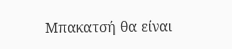Μπακατσή θα είναι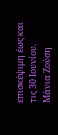επισκέψιμη έως και τις 30 Ιουνίου.
Μάνια Ζούση